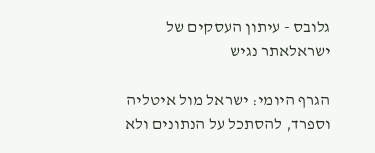גלובס - עיתון העסקים של ישראלאתר נגיש

הגרף היומי: ישראל מול איטליה וספרד, להסתכל על הנתונים ולא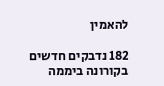להאמין

182 נדבקים חדשים בקורונה ביממה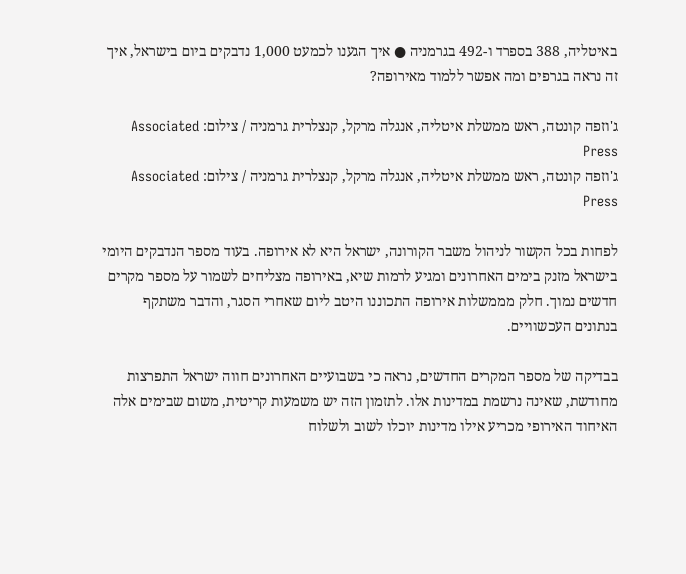באיטליה, 388 בספרד ו-492 בגרמניה ● איך הגענו לכמעט 1,000 נדבקים ביום בישראל, איך זה נראה בגרפים ומה אפשר ללמוד מאירופה?

ג'וזפה קונטה, ראש ממשלת איטליה, אנגלה מרקל, קנצלרית גרמניה / צילום: Associated Press
ג'וזפה קונטה, ראש ממשלת איטליה, אנגלה מרקל, קנצלרית גרמניה / צילום: Associated Press

לפחות בכל הקשור לניהול משבר הקורונה, ישראל היא לא אירופה. בעוד מספר הנדבקים היומי בישראל מזנק בימים האחרונים ומגיע לרמות שיא, באירופה מצליחים לשמור על מספר מקרים חדשים נמוך. חלק מממשלות אירופה התכוננו היטב ליום שאחרי הסגר, והדבר משתקף בנתונים העכשוויים.

בבדיקה של מספר המקרים החדשים, נראה כי בשבועיים האחרונים חווה ישראל התפרצות מחודשת, שאינה נרשמת במדינות אלו. לתזמון הזה יש משמעות קריטית, משום שבימים אלה האיחוד האירופי מכריע אילו מדינות יוכלו לשוב ולשלוח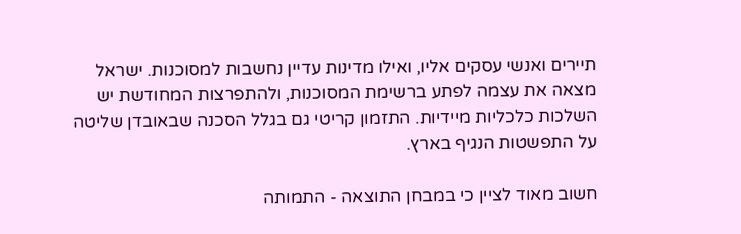תיירים ואנשי עסקים אליו, ואילו מדינות עדיין נחשבות למסוכנות. ישראל מצאה את עצמה לפתע ברשימת המסוכנות, ולהתפרצות המחודשת יש השלכות כלכליות מיידיות. התזמון קריטי גם בגלל הסכנה שבאובדן שליטה על התפשטות הנגיף בארץ.

חשוב מאוד לציין כי במבחן התוצאה - התמותה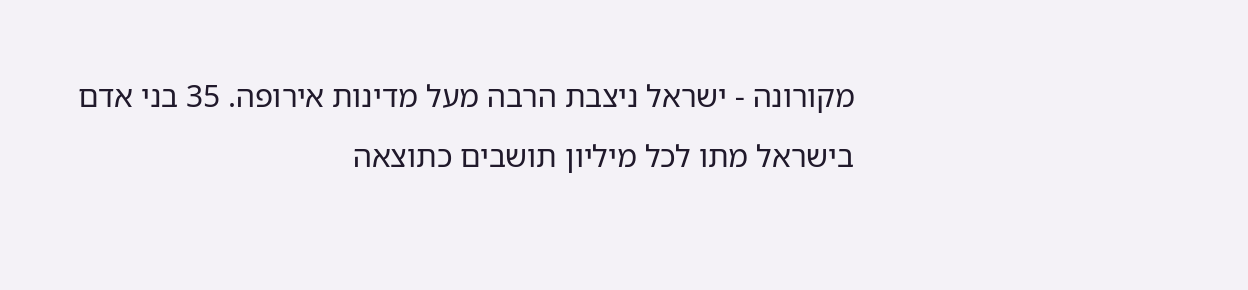מקורונה - ישראל ניצבת הרבה מעל מדינות אירופה. 35 בני אדם בישראל מתו לכל מיליון תושבים כתוצאה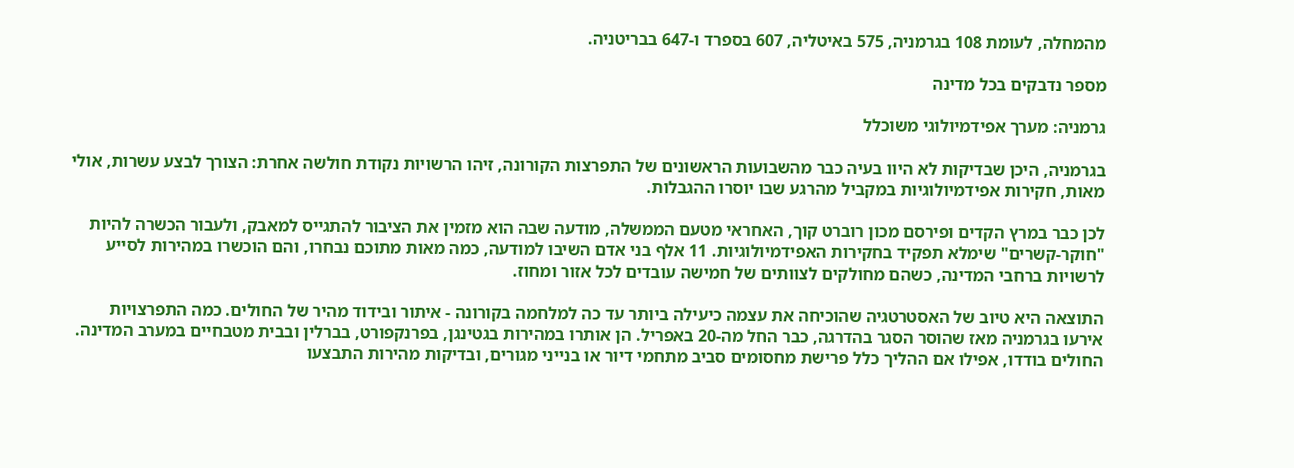מהמחלה, לעומת 108 בגרמניה, 575 באיטליה, 607 בספרד ו-647 בבריטניה.

מספר נדבקים בכל מדינה

גרמניה: מערך אפידמיולוגי משוכלל

בגרמניה, היכן שבדיקות לא היוו בעיה כבר מהשבועות הראשונים של התפרצות הקורונה, זיהו הרשויות נקודת חולשה אחרת: הצורך לבצע עשרות, אולי מאות, חקירות אפידמיולוגיות במקביל מהרגע שבו יוסרו ההגבלות.

לכן כבר במרץ הקדים ופירסם מכון רוברט קוך, האחראי מטעם הממשלה, מודעה שבה הוא מזמין את הציבור להתגייס למאבק, ולעבור הכשרה להיות "חוקר-קשרים" שימלא תפקיד בחקירות האפידמיולוגיות. 11 אלף בני אדם השיבו למודעה, כמה מאות מתוכם נבחרו, והם הוכשרו במהירות לסייע לרשויות ברחבי המדינה, כשהם מחולקים לצוותים של חמישה עובדים לכל אזור ומחוז.

התוצאה היא טיוב של האסטרטגיה שהוכיחה את עצמה כיעילה ביותר עד כה למלחמה בקורונה - איתור ובידוד מהיר של החולים. כמה התפרצויות אירעו בגרמניה מאז שהוסר הסגר בהדרגה, כבר החל מה-20 באפריל. הן אותרו במהירות בגטינגן, בפרנקפורט, בברלין ובבית מטבחיים במערב המדינה. החולים בודדו, אפילו אם ההליך כלל פרישת מחסומים סביב מתחמי דיור או בנייני מגורים, ובדיקות מהירות התבצעו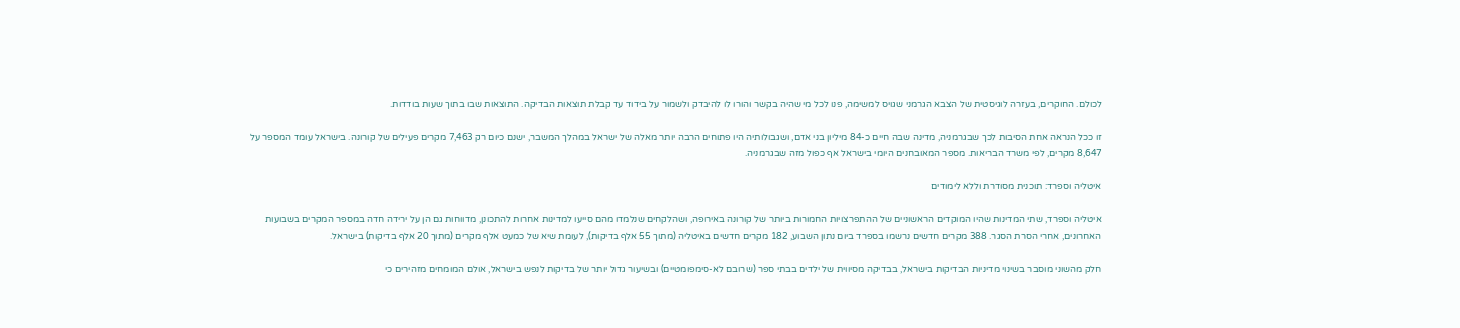לכולם. החוקרים, בעזרה לוגיסטית של הצבא הגרמני שגויס למשימה, פנו לכל מי שהיה בקשר והורו לו להיבדק ולשמור על בידוד עד קבלת תוצאות הבדיקה. התוצאות שבו בתוך שעות בודדות.

זו ככל הנראה אחת הסיבות לכך שבגרמניה, מדינה שבה חיים כ-84 מיליון בני אדם, ושגבולותיה היו פתוחים הרבה יותר מאלה של ישראל במהלך המשבר, ישנם כיום רק 7,463 מקרים פעילים של קורונה. בישראל עומד המספר על 8,647 מקרים, לפי משרד הבריאות. מספר המאובחנים היומי בישראל אף כפול מזה שבגרמניה.

איטליה וספרד: תוכנית מסודרת וללא לימודים

איטליה וספרד, שתי המדינות שהיו המוקדים הראשוניים של ההתפרצויות החמורות ביותר של קורונה באירופה, ושהלקחים שנלמדו מהם סייעו למדינות אחרות להתכונן, מדווחות גם הן על ירידה חדה במספר המקרים בשבועות האחרונים, אחרי הסרת הסגר. 388 מקרים חדשים נרשמו בספרד ביום נתון השבוע, 182 מקרים חדשים באיטליה (מתוך 55 אלף בדיקות), לעומת שיא של כמעט אלף מקרים (מתוך 20 אלף בדיקות) בישראל.

חלק מהשוני מוסבר בשינוי מדיניות הבדיקות בישראל, בבדיקה מסיווית של ילדים בבתי ספר (שרובם לא-סימפומטיים) ובשיעור גדול יותר של בדיקות לנפש בישראל, אולם המומחים מזהירים כי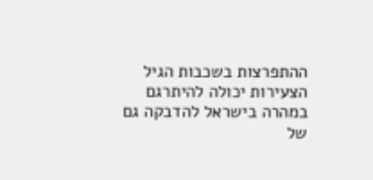ההתפרצות בשכבות הגיל הצעירות יכולה להיתרגם במהרה בישראל להדבקה גם של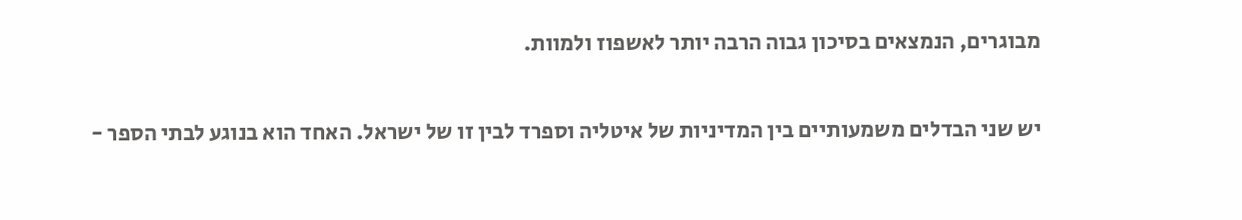מבוגרים, הנמצאים בסיכון גבוה הרבה יותר לאשפוז ולמוות.

יש שני הבדלים משמעותיים בין המדיניות של איטליה וספרד לבין זו של ישראל. האחד הוא בנוגע לבתי הספר -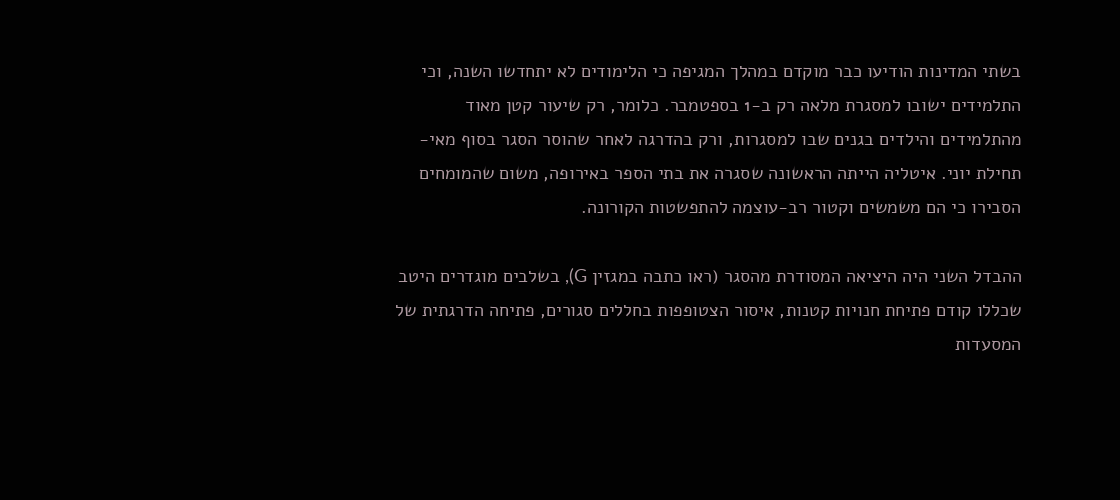בשתי המדינות הודיעו כבר מוקדם במהלך המגיפה כי הלימודים לא יתחדשו השנה, וכי התלמידים ישובו למסגרת מלאה רק ב-1 בספטמבר. כלומר, רק שיעור קטן מאוד מהתלמידים והילדים בגנים שבו למסגרות, ורק בהדרגה לאחר שהוסר הסגר בסוף מאי-תחילת יוני. איטליה הייתה הראשונה שסגרה את בתי הספר באירופה, משום שהמומחים הסבירו כי הם משמשים וקטור רב-עוצמה להתפשטות הקורונה.

ההבדל השני היה היציאה המסודרת מהסגר (ראו כתבה במגזין G), בשלבים מוגדרים היטב שכללו קודם פתיחת חנויות קטנות, איסור הצטופפות בחללים סגורים, פתיחה הדרגתית של המסעדות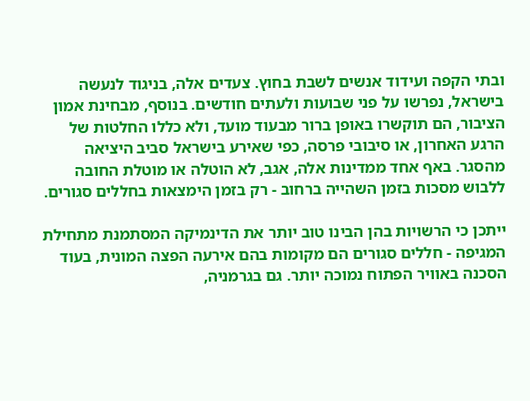ובתי הקפה ועידוד אנשים לשבת בחוץ. צעדים אלה, בניגוד לנעשה בישראל, נפרשו על פני שבועות ולעתים חודשים. בנוסף, מבחינת אמון הציבור, הם תוקשרו באופן ברור מבעוד מועד, ולא כללו החלטות של הרגע האחרון, או סיבובי פרסה, כפי שאירע בישראל סביב היציאה מהסגר. באף אחד ממדינות אלה, אגב, לא הוטלה או מוטלת החובה ללבוש מסכות בזמן השהייה ברחוב - רק בזמן הימצאות בחללים סגורים.

ייתכן כי הרשויות בהן הבינו טוב יותר את הדינמיקה המסתמנת מתחילת המגיפה - חללים סגורים הם מקומות בהם אירעה הפצה המונית, בעוד הסכנה באוויר הפתוח נמוכה יותר. גם בגרמניה,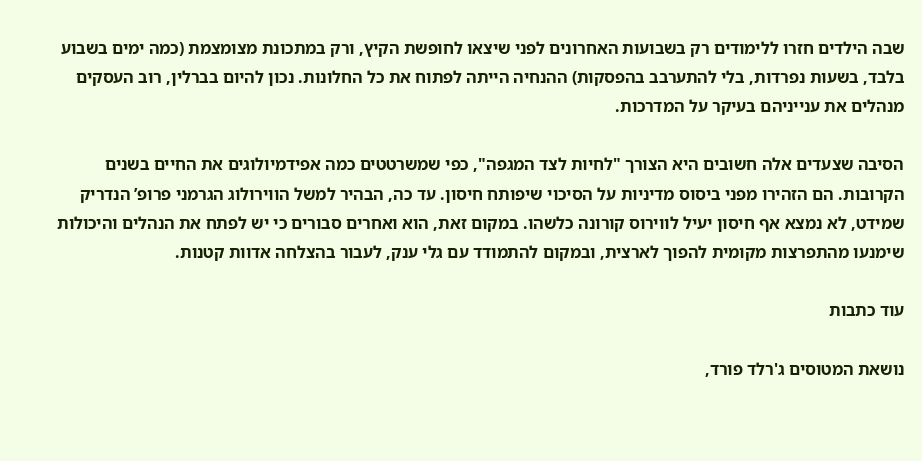שבה הילדים חזרו ללימודים רק בשבועות האחרונים לפני שיצאו לחופשת הקיץ, ורק במתכונת מצומצמת (כמה ימים בשבוע בלבד, בשעות נפרדות, בלי להתערבב בהפסקות) ההנחיה הייתה לפתוח את כל החלונות. נכון להיום בברלין, רוב העסקים מנהלים את ענייניהם בעיקר על המדרכות.

הסיבה שצעדים אלה חשובים היא הצורך "לחיות לצד המגפה", כפי שמשרטטים כמה אפידמיולוגים את החיים בשנים הקרובות. הם הזהירו מפני ביסוס מדיניות על הסיכוי שיפותח חיסון. עד כה, הבהיר למשל הווירולוג הגרמני פרופ’ הנדריק שמידט, לא נמצא אף חיסון יעיל לווירוס קורונה כלשהו. במקום זאת, הוא ואחרים סבורים כי יש לפתח את הנהלים והיכולות שימנעו מהתפרצות מקומית להפוך לארצית, ובמקום להתמודד עם גלי ענק, לעבור בהצלחה אדוות קטנות.

עוד כתבות

נושאת המטוסים ג'רלד פורד,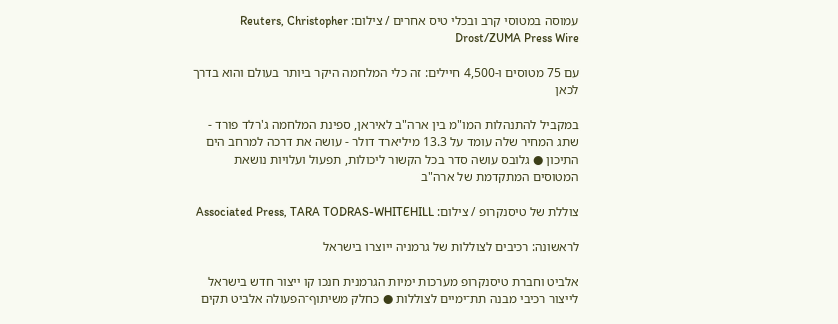עמוסה במטוסי קרב ובכלי טיס אחרים / צילום: Reuters, Christopher Drost/ZUMA Press Wire

עם 75 מטוסים ו-4,500 חיילים: זה כלי המלחמה היקר ביותר בעולם והוא בדרך לכאן

במקביל להתנהלות המו"מ בין ארה"ב לאיראן, ספינת המלחמה ג'רלד פורד - שתג המחיר שלה עומד על 13.3 מיליארד דולר - עושה את דרכה למרחב הים התיכון ● גלובס עושה סדר בכל הקשור ליכולות, תפעול ועלויות נושאת המטוסים המתקדמת של ארה"ב

צוללת של טיסנקרופ / צילום: Associated Press, TARA TODRAS-WHITEHILL

לראשונה: רכיבים לצוללות של גרמניה ייוצרו בישראל

אלביט וחברת טיסנקרופ מערכות ימיות הגרמנית חנכו קו ייצור חדש בישראל לייצור רכיבי מבנה תת־ימיים לצוללות ● כחלק משיתוף־הפעולה אלביט תקים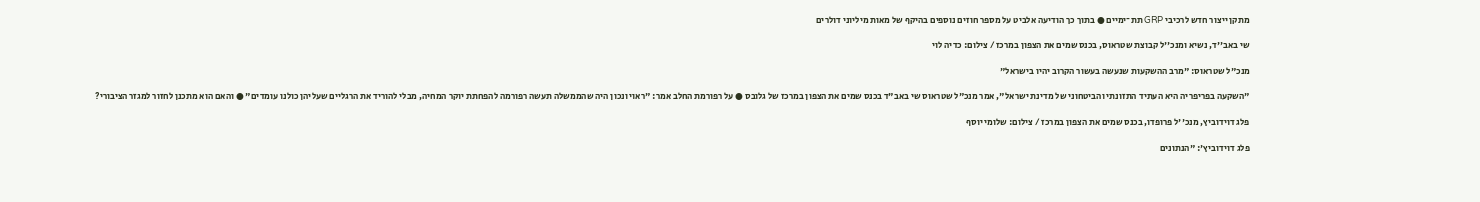מתקן ייצור חדש לרכיבי GRP תת־ימיים ● בתוך כך הודיעה אלביט על מספר חוזים נוספים בהיקף של מאות מיליוני דולרים

שי באב''ד, נשיא ומנכ''ל קבוצת שטראוס, בכנס שמים את הצפון במרכז / צילום: כדיה לוי

מנכ"ל שטראוס: "מרב ההשקעות שנעשה בעשור הקרוב יהיו בישראל"

"השקעה בפריפריה היא העתיד התזונתי והביטחוני של מדינת ישראל", אמר מנכ"ל שטראוס שי באב"ד בכנס שמים את הצפון במרכז של גלובס ● על רפורמת החלב אמר: "ראוי ונכון היה שהממשלה תעשה רפורמה להפחתת יוקר המחיה, מבלי להוריד את הרגליים שעליהן כולנו עומדים" ● והאם הוא מתכנן לחזור למגזר הציבורי?

פלג דוידוביץ, מנכ''ל פרופדו, בכנס שמים את הצפון במרכז / צילום: שלומי יוסף

פלג דוידוביץ': "הנתונים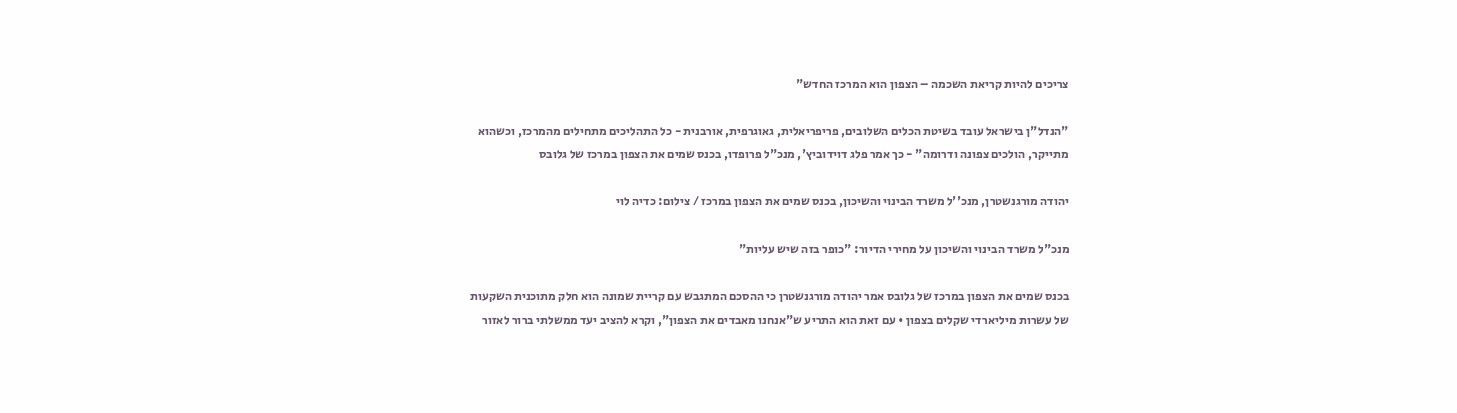צריכים להיות קריאת השכמה – הצפון הוא המרכז החדש"

"הנדל"ן בישראל עובד בשיטת הכלים השלובים, פריפריאלית, גאוגרפית, אורבנית - כל התהליכים מתחילים מהמרכז, וכשהוא מתייקר, הולכים צפונה ודרומה" - כך אמר פלג דוידוביץ', מנכ"ל פרופדו, בכנס שמים את הצפון במרכז של גלובס

יהודה מורגנשטרן, מנכ''ל משרד הבינוי והשיכון, בכנס שמים את הצפון במרכז / צילום: כדיה לוי

מנכ"ל משרד הבינוי והשיכון על מחירי הדיור: "כופר בזה שיש עליות"

בכנס שמים את הצפון במרכז של גלובס אמר יהודה מורגנשטרן כי ההסכם המתגבש עם קריית שמונה הוא חלק מתוכנית השקעות של עשרות מיליארדי שקלים בצפון • עם זאת הוא התריע ש"אנחנו מאבדים את הצפון", וקרא להציב יעד ממשלתי ברור לאזור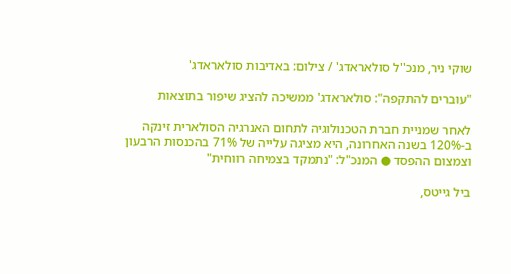שוקי ניר, מנכ''ל סולאראדג' / צילום: באדיבות סולאראדג'

"עוברים להתקפה": סולאראדג' ממשיכה להציג שיפור בתוצאות

לאחר שמניית חברת הטכנולוגיה לתחום האנרגיה הסולארית זינקה ב-120% בשנה האחרונה, היא מציגה עלייה של 71% בהכנסות הרבעון וצמצום ההפסד ● המנכ"ל: "נתמקד בצמיחה רווחית"

ביל גייטס,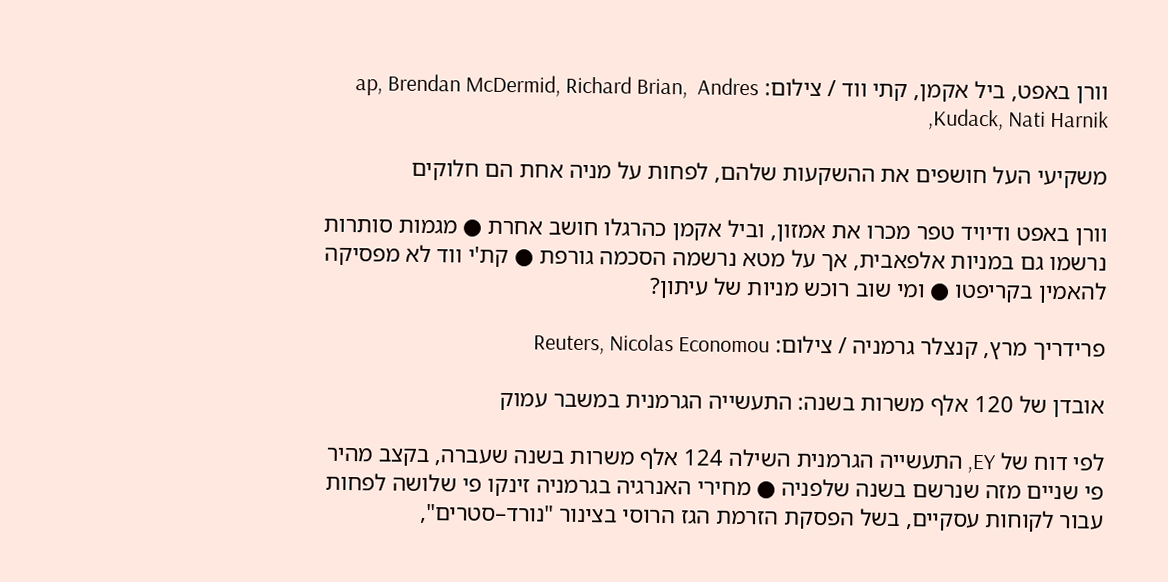וורן באפט, ביל אקמן, קתי ווד / צילום: ap, Brendan McDermid, Richard Brian,  Andres Kudack, Nati Harnik,

משקיעי העל חושפים את ההשקעות שלהם, לפחות על מניה אחת הם חלוקים

וורן באפט ודיויד טפר מכרו את אמזון, וביל אקמן כהרגלו חושב אחרת ● מגמות סותרות נרשמו גם במניות אלפאבית, אך על מטא נרשמה הסכמה גורפת ● קת'י ווד לא מפסיקה להאמין בקריפטו ● ומי שוב רוכש מניות של עיתון?

פרידריך מרץ, קנצלר גרמניה / צילום: Reuters, Nicolas Economou

אובדן של 120 אלף משרות בשנה: התעשייה הגרמנית במשבר עמוק

לפי דוח של EY, התעשייה הגרמנית השילה 124 אלף משרות בשנה שעברה, בקצב מהיר פי שניים מזה שנרשם בשנה שלפניה ● מחירי האנרגיה בגרמניה זינקו פי שלושה לפחות עבור לקוחות עסקיים, בשל הפסקת הזרמת הגז הרוסי בצינור "נורד–סטרים",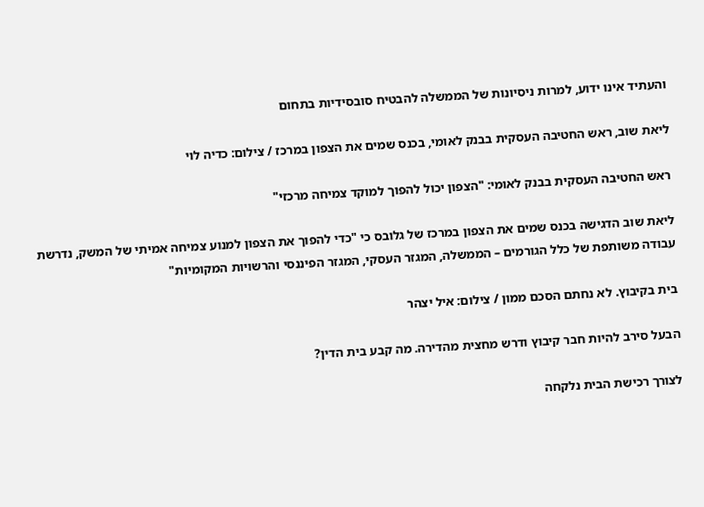והעתיד אינו ידוע, למרות ניסיונות של הממשלה להבטיח סובסידיות בתחום

ליאת שוב, ראש החטיבה העסקית בבנק לאומי, בכנס שמים את הצפון במרכז / צילום: כדיה לוי

ראש החטיבה העסקית בבנק לאומי: "הצפון יכול להפוך למוקד צמיחה מרכזי"

ליאת שוב הדגישה בכנס שמים את הצפון במרכז של גלובס כי "כדי להפוך את הצפון למנוע צמיחה אמיתי של המשק, נדרשת עבודה משותפת של כלל הגורמים – הממשלה, המגזר העסקי, המגזר הפיננסי והרשויות המקומיות"

בית בקיבוץ. לא נחתם הסכם ממון / צילום: איל יצהר

הבעל סירב להיות חבר קיבוץ ודרש מחצית מהדירה. מה קבע בית הדין?

לצורך רכישת הבית נלקחה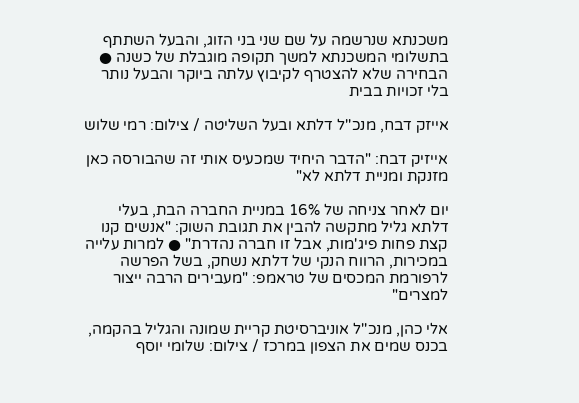משכנתא שנרשמה על שם שני בני הזוג, והבעל השתתף בתשלומי המשכנתא למשך תקופה מוגבלת של כשנה ● הבחירה שלא להצטרף לקיבוץ עלתה ביוקר והבעל נותר בלי זכויות בבית

אייזק דבח, מנכ''ל דלתא ובעל השליטה / צילום: רמי שלוש

אייזיק דבח: "הדבר היחיד שמכעיס אותי זה שהבורסה כאן מזנקת ומניית דלתא לא"

יום לאחר צניחה של 16% במניית החברה הבת, בעלי דלתא גליל מתקשה להבין את תגובת השוק: "אנשים קנו קצת פחות פיג'מות, אבל זו חברה נהדרת" ● למרות עלייה במכירות, הרווח הנקי של דלתא נשחק, בשל הפרשה לרפורמת המכסים של טראמפ: "מעבירים הרבה ייצור למצרים"

אלי כהן, מנכ''ל אוניברסיטת קריית שמונה והגליל בהקמה, בכנס שמים את הצפון במרכז / צילום: שלומי יוסף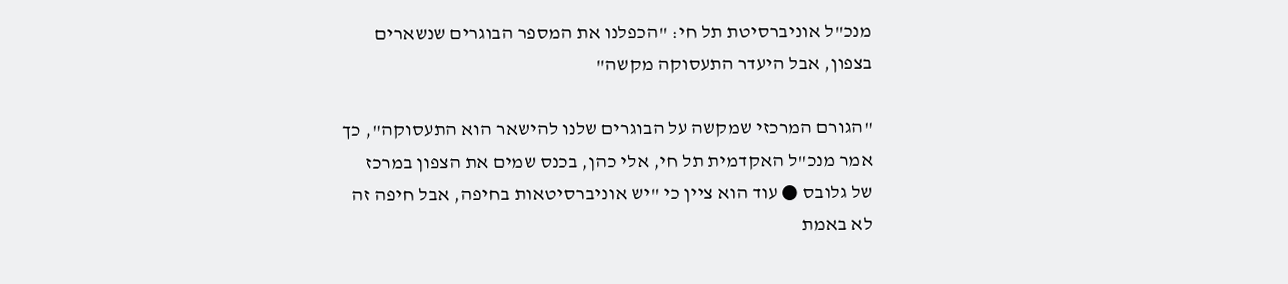מנכ"ל אוניברסיטת תל חי: "הכפלנו את המספר הבוגרים שנשארים בצפון, אבל היעדר התעסוקה מקשה"

"הגורם המרכזי שמקשה על הבוגרים שלנו להישאר הוא התעסוקה", כך אמר מנכ"ל האקדמית תל חי, אלי כהן, בכנס שמים את הצפון במרכז של גלובס ● עוד הוא ציין כי "יש אוניברסיטאות בחיפה, אבל חיפה זה לא באמת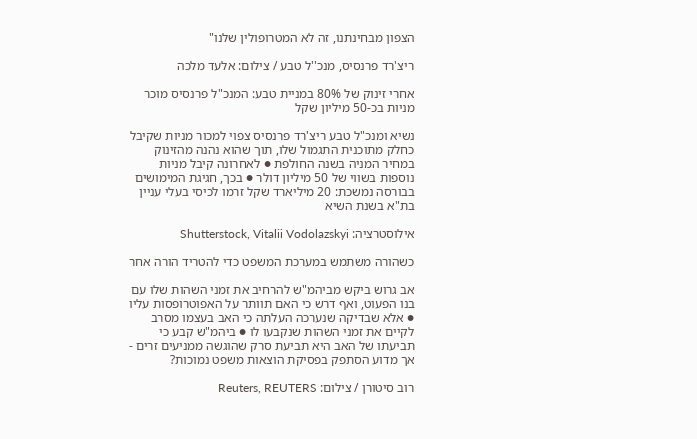הצפון מבחינתנו, זה לא המטרופולין שלנו"

ריצ'רד פרנסיס, מנכ''ל טבע / צילום: אלעד מלכה

אחרי זינוק של 80% במניית טבע: המנכ"ל פרנסיס מוכר מניות בכ-50 מיליון שקל

נשיא ומנכ"ל טבע ריצ'רד פרנסיס צפוי למכור מניות שקיבל כחלק מתוכנית התגמול שלו, תוך שהוא נהנה מהזינוק במחיר המניה בשנה החולפת ● לאחרונה קיבל מניות נוספות בשווי של 50 מיליון דולר ● בכך, חגיגת המימושים בבורסה נמשכת: 20 מיליארד שקל זרמו לכיסי בעלי עניין בת"א בשנת השיא

אילוסטרציה: Shutterstock, Vitalii Vodolazskyi

כשהורה משתמש במערכת המשפט כדי להטריד הורה אחר

אב גרוש ביקש מביהמ"ש להרחיב את זמני השהות שלו עם בנו הפעוט, ואף דרש כי האם תוותר על האפוטרופסות עליו ● אלא שבדיקה שנערכה העלתה כי האב בעצמו מסרב לקיים את זמני השהות שנקבעו לו ● ביהמ"ש קבע כי תביעתו של האב היא תביעת סרק שהוגשה ממניעים זרים - אך מדוע הסתפק בפסיקת הוצאות משפט נמוכות?

רוב סיטורן / צילום: Reuters, REUTERS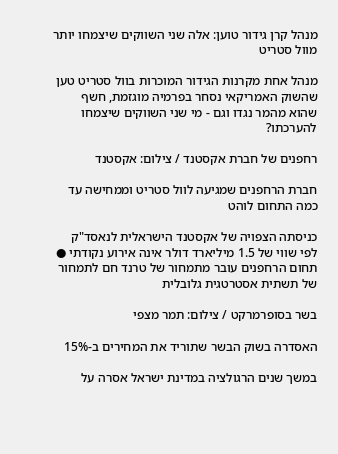מנהל קרן גידור טוען: אלה שני השווקים שיצמחו יותר מוול סטריט

מנהל אחת מקרנות הגידור המוכרות בוול סטריט טען שהשוק האמריקאי נסחר בפרמיה מוגזמת, חשף שהוא מהמר נגדו וגם - מי שני השווקים שיצמחו להערכתו?

רחפנים של חברת אקסטנד / צילום: אקסטנד

חברת הרחפנים שמגיעה לוול סטריט וממחישה עד כמה התחום לוהט

כניסתה הצפויה של אקסטנד הישראלית לנאסד"ק לפי שווי של 1.5 מיליארד דולר אינה אירוע נקודתי ● תחום הרחפנים עובר מתמחור של טרנד חם לתמחור של תשתית אסטרטגית גלובלית

בשר בסופרמרקט / צילום: תמר מצפי

האסדרה בשוק הבשר שתוריד את המחירים ב-15%

במשך שנים הרגולציה במדינת ישראל אסרה על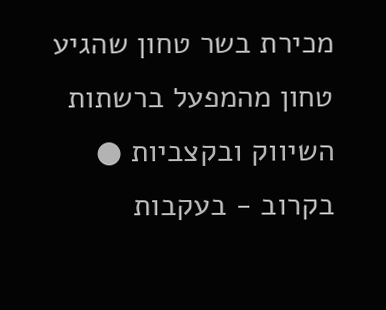מכירת בשר טחון שהגיע טחון מהמפעל ברשתות השיווק ובקצביות ● בקרוב - בעקבות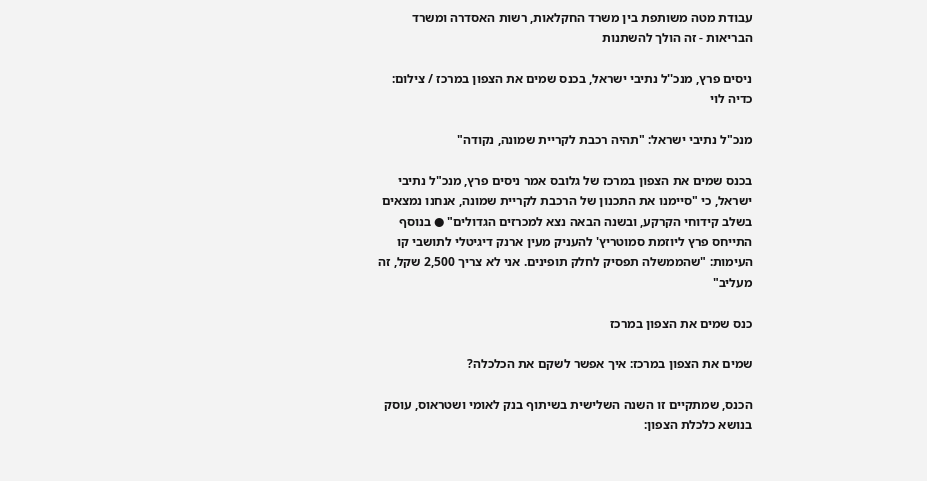עבודת מטה משותפת בין משרד החקלאות, רשות האסדרה ומשרד הבריאות - זה הולך להשתנות

ניסים פרץ, מנכ''ל נתיבי ישראל, בכנס שמים את הצפון במרכז / צילום: כדיה לוי

מנכ"ל נתיבי ישראל: "תהיה רכבת לקריית שמונה, נקודה"

בכנס שמים את הצפון במרכז של גלובס אמר ניסים פרץ, מנכ"ל נתיבי ישראל, כי "סיימנו את התכנון של הרכבת לקריית שמונה, אנחנו נמצאים בשלב קידוחי הקרקע, ובשנה הבאה נצא למכרזים הגדולים" ● בנוסף התייחס פרץ ליוזמת סמוטריץ' להעניק מעין ארנק דיגיטלי לתושבי קו העימות: "שהממשלה תפסיק לחלק תופינים. אני לא צריך 2,500 שקל, זה מעליב"

כנס שמים את הצפון במרכז

שמים את הצפון במרכז: איך אפשר לשקם את הכלכלה?

הכנס, שמתקיים זו השנה השלישית בשיתוף בנק לאומי ושטראוס, עוסק בנושא כלכלת הצפון: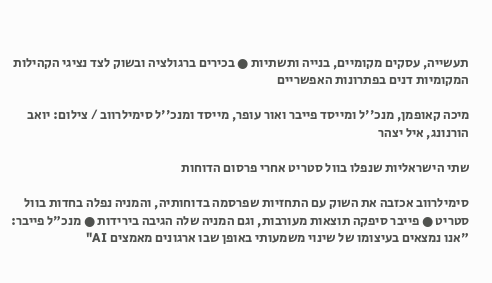תעשייה, עסקים מקומיים, בנייה ותשתיות ● בכירים ברגולציה ובשוק לצד נציגי הקהילות המקומיות דנים בפתרונות האפשריים

מיכה קאופמן, מנכ''ל ומייסד פייבר ואור עופר, מייסד ומנכ''ל סימילרווב / צילום: יואב הורנונג, איל יצהר

שתי הישראליות שנפלו בוול סטריט אחרי פרסום הדוחות

סימילרווב אכזבה את השוק עם התחזיות שפרסמה בדוחותיה, והמניה נפלה בחדות בוול סטריט ● פייבר סיפקה תוצאות מעורבות, וגם המניה שלה הגיבה בירידות ● מנכ"ל פייבר: "אנו נמצאים בעיצומו של שינוי משמעותי באופן שבו ארגונים מאמצים AI"